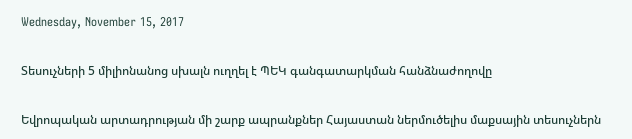Wednesday, November 15, 2017

Տեսուչների 5 միլիոնանոց սխալն ուղղել է ՊԵԿ գանգատարկման հանձնաժողովը

Եվրոպական արտադրության մի շարք ապրանքներ Հայաստան ներմուծելիս մաքսային տեսուչներն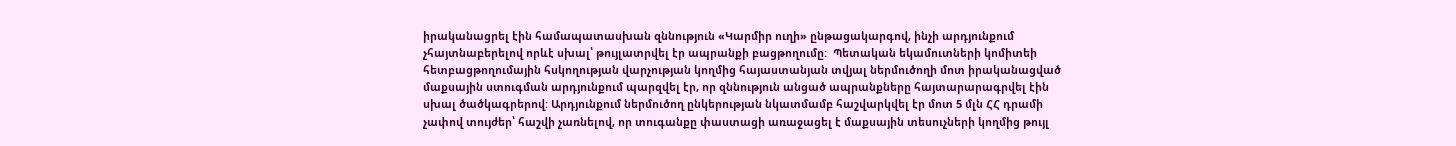իրականացրել էին համապատասխան զննություն «Կարմիր ուղի» ընթացակարգով, ինչի արդյունքում չհայտնաբերելով որևէ սխալ՝ թույլատրվել էր ապրանքի բացթողումը:  Պետական եկամուտների կոմիտեի հետբացթողումային հսկողության վարչության կողմից հայաստանյան տվյալ ներմուծողի մոտ իրականացված մաքսային ստուգման արդյունքում պարզվել էր, որ զննություն անցած ապրանքները հայտարարագրվել էին սխալ ծածկագրերով: Արդյունքում ներմուծող ընկերության նկատմամբ հաշվարկվել էր մոտ 5 մլն ՀՀ դրամի չափով տույժեր՝ հաշվի չառնելով, որ տուգանքը փաստացի առաջացել է մաքսային տեսուչների կողմից թույլ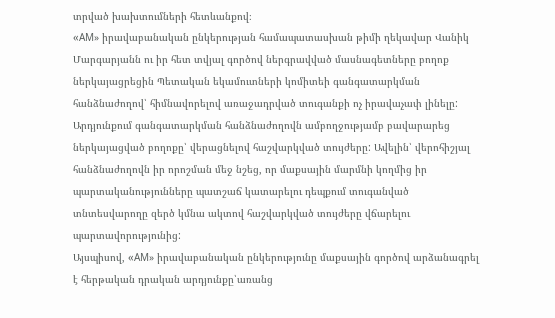տրված խախտումների հետևանքով։
«AМ» իրավաբանական ընկերության համապատասխան թիմի ղեկավար Վանիկ Մարգարյանն ու իր հետ տվյալ գործով ներգրավված մասնագետները բողոք  ներկայացրեցին Պետական եկամուտների կոմիտեի գանգատարկման հանձնաժողով՝ հիմնավորելով առաջադրված տուգանքի ոչ իրավաչափ լինելը: Արդյունքում գանգատարկման հանձնաժողովն ամբողջությամբ բավարարեց ներկայացված բողոքը՝ վերացնելով հաշվարկված տույժերը: Ավելին՝ վերոհիշյալ հանձնաժողովն իր որոշման մեջ նշեց, որ մաքսային մարմնի կողմից իր պարտականությունները պատշաճ կատարելու դեպքում տուգանված տնտեսվարողը զերծ կմնա ակտով հաշվարկված տույժերը վճարելու պարտավորությունից:
Այսպիսով, «AМ» իրավաբանական ընկերությունը մաքսային գործով արձանագրել է հերթական դրական արդյունքը՝առանց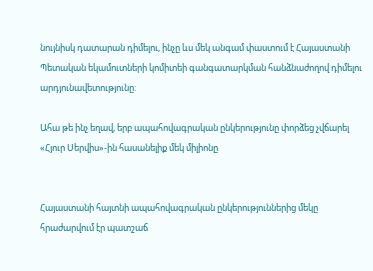նույնիսկ դատարան դիմելու, ինչը ևս մեկ անգամ փաստում է Հայաստանի Պետական եկամուտների կոմիտեի գանգատարկման հանձնաժողով դիմելու արդյունավետությունը:

Ահա թե ինչ եղավ, երբ ապահովագրական ընկերությունը փորձեց չվճարել «Հյուր Սերվիս»-ին հասանելիք մեկ միլիոնը


Հայաստանի հայտնի ապահովագրական ընկերություններից մեկը հրաժարվում էր պատշաճ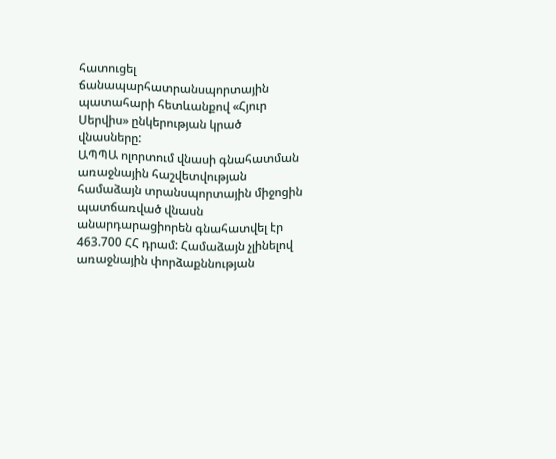հատուցել ճանապարհատրանսպորտային պատահարի հետևանքով «Հյուր Սերվիս» ընկերության կրած վնասները:
ԱՊՊԱ ոլորտում վնասի գնահատման առաջնային հաշվետվության համաձայն տրանսպորտային միջոցին պատճառված վնասն անարդարացիորեն գնահատվել էր 463.700 ՀՀ դրամ: Համաձայն չլինելով առաջնային փորձաքննության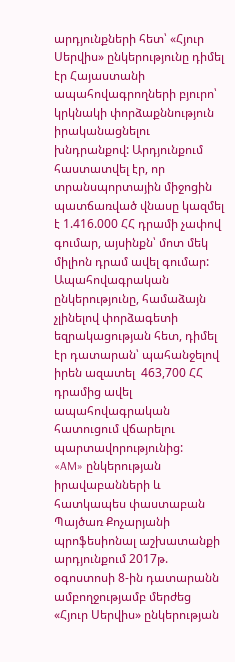արդյունքների հետ՝ «Հյուր Սերվիս» ընկերությունը դիմել էր Հայաստանի ապահովագրողների բյուրո՝ կրկնակի փորձաքննություն իրականացնելու խնդրանքով: Արդյունքում հաստատվել էր, որ տրանսպորտային միջոցին պատճառված վնասը կազմել է 1.416.000 ՀՀ դրամի չափով գումար, այսինքն՝ մոտ մեկ միլիոն դրամ ավել գումար:
Ապահովագրական ընկերությունը, համաձայն չլինելով փորձագետի եզրակացության հետ, դիմել էր դատարան՝ պահանջելով իրեն ազատել  463,700 ՀՀ դրամից ավել ապահովագրական հատուցում վճարելու պարտավորությունից:
«AM» ընկերության իրավաբանների և հատկապես փաստաբան Պայծառ Քոչարյանի պրոֆեսիոնալ աշխատանքի արդյունքում 2017թ. օգոստոսի 8-ին դատարանն ամբողջությամբ մերժեց «Հյուր Սերվիս» ընկերության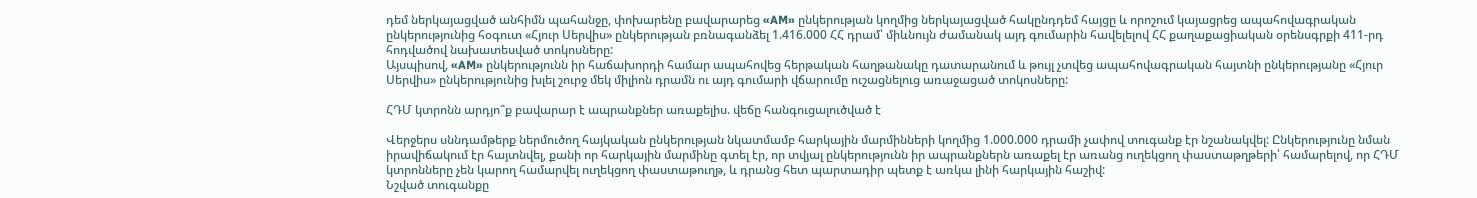դեմ ներկայացված անհիմն պահանջը, փոխարենը բավարարեց «AM» ընկերության կողմից ներկայացված հակընդդեմ հայցը և որոշում կայացրեց ապահովագրական ընկերությունից հօգուտ «Հյուր Սերվիս» ընկերության բռնագանձել 1.416.000 ՀՀ դրամ՝ միևնույն ժամանակ այդ գումարին հավելելով ՀՀ քաղաքացիական օրենսգրքի 411-րդ հոդվածով նախատեսված տոկոսները:
Այսպիսով, «AM» ընկերությունն իր հաճախորդի համար ապահովեց հերթական հաղթանակը դատարանում և թույլ չտվեց ապահովագրական հայտնի ընկերությանը «Հյուր Սերվիս» ընկերությունից խլել շուրջ մեկ միլիոն դրամն ու այդ գումարի վճարումը ուշացնելուց առաջացած տոկոսները:

ՀԴՄ կտրոնն արդյո՞ք բավարար է ապրանքներ առաքելիս. վեճը հանգուցալուծված է

Վերջերս սննդամթերք ներմուծող հայկական ընկերության նկատմամբ հարկային մարմինների կողմից 1.000.000 դրամի չափով տուգանք էր նշանակվել: Ընկերությունը նման իրավիճակում էր հայտնվել, քանի որ հարկային մարմինը գտել էր, որ տվյալ ընկերությունն իր ապրանքներն առաքել էր առանց ուղեկցող փաստաթղթերի՝ համարելով, որ ՀԴՄ կտրոնները չեն կարող համարվել ուղեկցող փաստաթուղթ, և դրանց հետ պարտադիր պետք է առկա լինի հարկային հաշիվ:
Նշված տուգանքը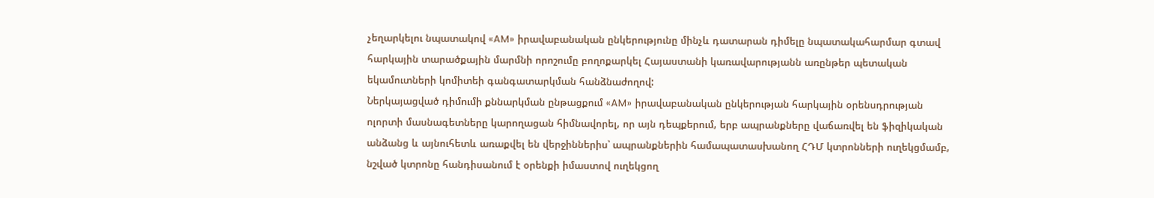չեղարկելու նպատակով «AM» իրավաբանական ընկերությունը մինչև դատարան դիմելը նպատակահարմար գտավ հարկային տարածքային մարմնի որոշումը բողոքարկել Հայաստանի կառավարությանն առընթեր պետական եկամուտների կոմիտեի գանգատարկման հանձնաժողով:
Ներկայացված դիմումի քննարկման ընթացքում «AM» իրավաբանական ընկերության հարկային օրենսդրության ոլորտի մասնագետները կարողացան հիմնավորել, որ այն դեպքերում, երբ ապրանքները վաճառվել են ֆիզիկական անձանց և այնուհետև առաքվել են վերջիններիս՝ ապրանքներին համապատասխանող ՀԴՄ կտրոնների ուղեկցմամբ, նշված կտրոնը հանդիսանում է օրենքի իմաստով ուղեկցող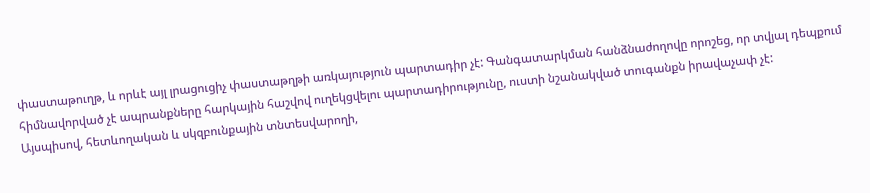փաստաթուղթ, և որևէ այլ լրացուցիչ փաստաթղթի առկայություն պարտադիր չէ: Գանգատարկման հանձնաժողովը որոշեց, որ տվյալ դեպքում հիմնավորված չէ ապրանքները հարկային հաշվով ուղեկցվելու պարտադիրությունը, ուստի նշանակված տուգանքն իրավաչափ չէ:
Այսպիսով, հետևողական և սկզբունքային տնտեսվարողի,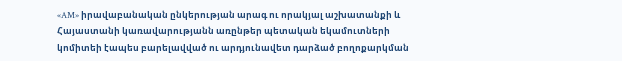«AM» իրավաբանական ընկերության արագ ու որակյալ աշխատանքի և Հայաստանի կառավարությանն առընթեր պետական եկամուտների կոմիտեի էապես բարելավված ու արդյունավետ դարձած բողոքարկման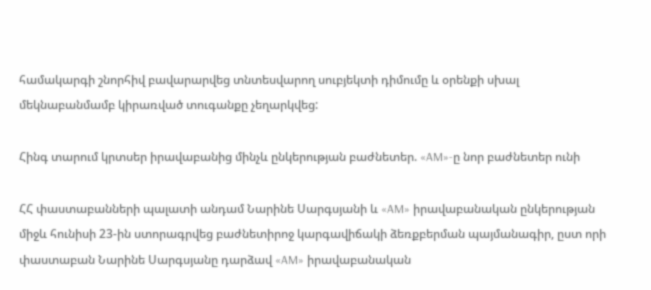համակարգի շնորհիվ բավարարվեց տնտեսվարող սուբյեկտի դիմումը և օրենքի սխալ մեկնաբանմամբ կիրառված տուգանքը չեղարկվեց:

Հինգ տարում կրտսեր իրավաբանից մինչև ընկերության բաժնետեր. «AM»-ը նոր բաժնետեր ունի

ՀՀ փաստաբանների պալատի անդամ Նարինե Սարգսյանի և «AM» իրավաբանական ընկերության միջև հունիսի 23-ին ստորագրվեց բաժնետիրոջ կարգավիճակի ձեռքբերման պայմանագիր, ըստ որի փաստաբան Նարինե Սարգսյանը դարձավ «AM» իրավաբանական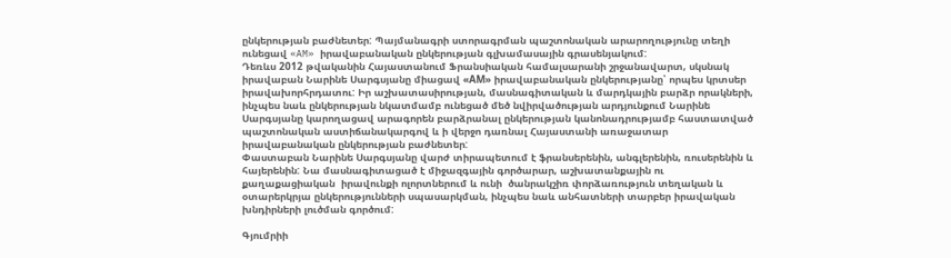ընկերության բաժնետեր: Պայմանագրի ստորագրման պաշտոնական արարողությունը տեղի ունեցավ «AM» իրավաբանական ընկերության գլխամասային գրասենյակում:
Դեռևս 2012 թվականին Հայաստանում Ֆրանսիական համալսարանի շրջանավարտ, սկսնակ իրավաբան Նարինե Սարգսյանը միացավ «АM» իրավաբանական ընկերությանը՝ որպես կրտսեր իրավախորհրդատու: Իր աշխատասիրության, մասնագիտական և մարդկային բարձր որակների, ինչպես նաև ընկերության նկատմամբ ունեցած մեծ նվիրվածության արդյունքում Նարինե Սարգսյանը կարողացավ արագորեն բարձրանալ ընկերության կանոնադրությամբ հաստատված պաշտոնական աստիճանակարգով և ի վերջո դառնալ Հայաստանի առաջատար իրավաբանական ընկերության բաժնետեր:
Փաստաբան Նարինե Սարգսյանը վարժ տիրապետում է ֆրանսերենին, անգլերենին, ռուսերենին և հայերենին: Նա մասնագիտացած է միջազգային գործարար, աշխատանքային ու քաղաքացիական  իրավունքի ոլորտներում և ունի  ծանրակշիռ փորձառություն տեղական և օտարերկրյա ընկերությունների սպասարկման, ինչպես նաև անհատների տարբեր իրավական խնդիրների լուծման գործում:

Գյումրիի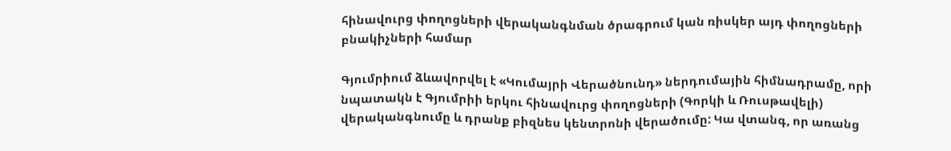հինավուրց փողոցների վերականգնման ծրագրում կան ռիսկեր այդ փողոցների բնակիչների համար

Գյումրիում ձևավորվել է «Կումայրի Վերածնունդ» ներդումային հիմնադրամը, որի նպատակն է Գյումրիի երկու հինավուրց փողոցների (Գորկի և Ռուսթավելի) վերականգնումը և դրանք բիզնես կենտրոնի վերածումը: Կա վտանգ, որ առանց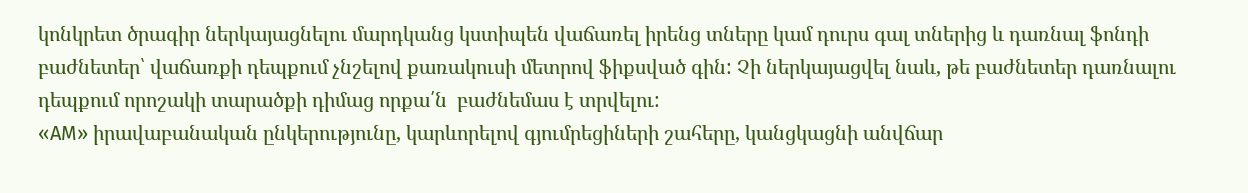կոնկրետ ծրագիր ներկայացնելու մարդկանց կստիպեն վաճառել իրենց տները կամ դուրս գալ տներից և դառնալ ֆոնդի բաժնետեր՝ վաճառքի դեպքում չնշելով քառակուսի մետրով ֆիքսված գին: Չի ներկայացվել նաև, թե բաժնետեր դառնալու դեպքում որոշակի տարածքի դիմաց որքա՛ն  բաժնեմաս է տրվելու:
«AM» իրավաբանական ընկերությունը, կարևորելով գյումրեցիների շահերը, կանցկացնի անվճար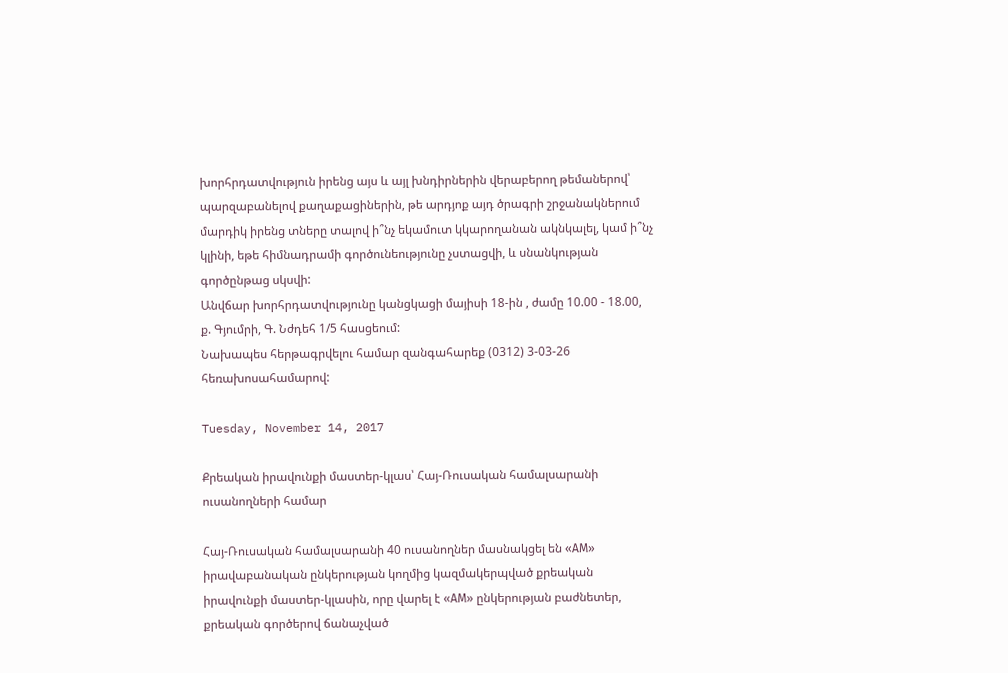խորհրդատվություն իրենց այս և այլ խնդիրներին վերաբերող թեմաներով՝ պարզաբանելով քաղաքացիներին, թե արդյոք այդ ծրագրի շրջանակներում մարդիկ իրենց տները տալով ի՞նչ եկամուտ կկարողանան ակնկալել, կամ ի՞նչ կլինի, եթե հիմնադրամի գործունեությունը չստացվի, և սնանկության գործընթաց սկսվի:
Անվճար խորհրդատվությունը կանցկացի մայիսի 18-ին , ժամը 10.00 - 18.00,
ք. Գյումրի, Գ. Նժդեհ 1/5 հասցեում:
Նախապես հերթագրվելու համար զանգահարեք (0312) 3-03-26 հեռախոսահամարով:

Tuesday, November 14, 2017

Քրեական իրավունքի մաստեր-կլաս՝ Հայ-Ռուսական համալսարանի ուսանողների համար

Հայ-Ռուսական համալսարանի 40 ուսանողներ մասնակցել են «АМ» իրավաբանական ընկերության կողմից կազմակերպված քրեական իրավունքի մաստեր-կլասին, որը վարել է «АМ» ընկերության բաժնետեր, քրեական գործերով ճանաչված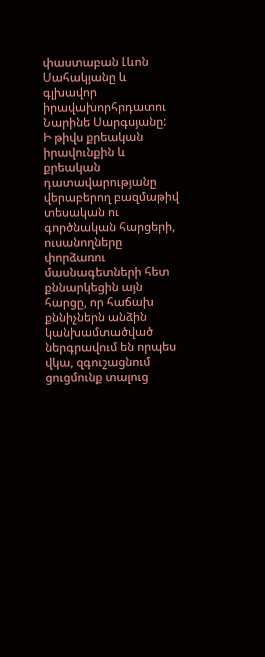փաստաբան Լևոն Սահակյանը և գլխավոր իրավախորհրդատու Նարինե Սարգսյանը:
Ի թիվս քրեական իրավունքին և քրեական դատավարությանը վերաբերող բազմաթիվ տեսական ու գործնական հարցերի, ուսանողները փորձառու մասնագետների հետ քննարկեցին այն հարցը, որ հաճախ քննիչներն անձին կանխամտածված ներգրավում են որպես վկա, զգուշացնում ցուցմունք տալուց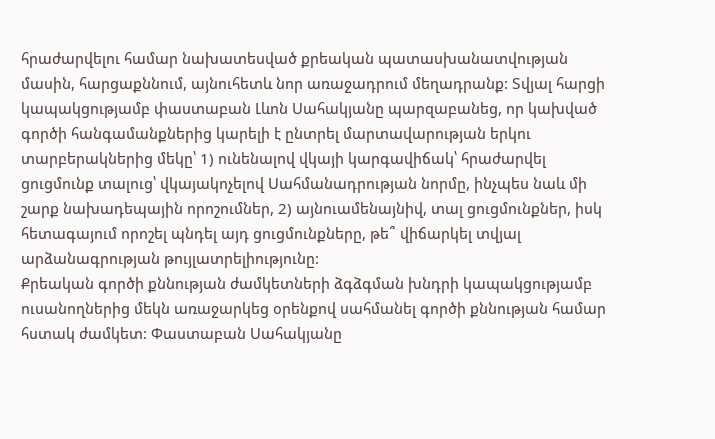հրաժարվելու համար նախատեսված քրեական պատասխանատվության մասին, հարցաքննում, այնուհետև նոր առաջադրում մեղադրանք: Տվյալ հարցի կապակցությամբ փաստաբան Լևոն Սահակյանը պարզաբանեց, որ կախված գործի հանգամանքներից կարելի է ընտրել մարտավարության երկու տարբերակներից մեկը՝ 1) ունենալով վկայի կարգավիճակ՝ հրաժարվել ցուցմունք տալուց՝ վկայակոչելով Սահմանադրության նորմը, ինչպես նաև մի շարք նախադեպային որոշումներ, 2) այնուամենայնիվ, տալ ցուցմունքներ, իսկ հետագայում որոշել պնդել այդ ցուցմունքները, թե՞ վիճարկել տվյալ արձանագրության թույլատրելիությունը:
Քրեական գործի քննության ժամկետների ձգձգման խնդրի կապակցությամբ ուսանողներից մեկն առաջարկեց օրենքով սահմանել գործի քննության համար հստակ ժամկետ: Փաստաբան Սահակյանը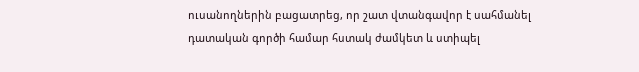ուսանողներին բացատրեց, որ շատ վտանգավոր է սահմանել դատական գործի համար հստակ ժամկետ և ստիպել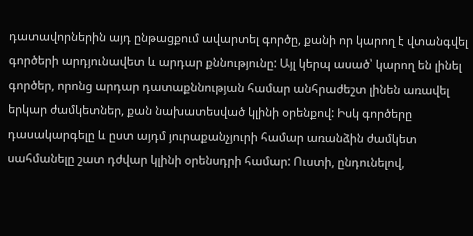դատավորներին այդ ընթացքում ավարտել գործը, քանի որ կարող է վտանգվել գործերի արդյունավետ և արդար քննությունը: Այլ կերպ ասած՝ կարող են լինել գործեր, որոնց արդար դատաքննության համար անհրաժեշտ լինեն առավել երկար ժամկետներ, քան նախատեսված կլինի օրենքով: Իսկ գործերը դասակարգելը և ըստ այդմ յուրաքանչյուրի համար առանձին ժամկետ սահմանելը շատ դժվար կլինի օրենսդրի համար: Ուստի, ընդունելով,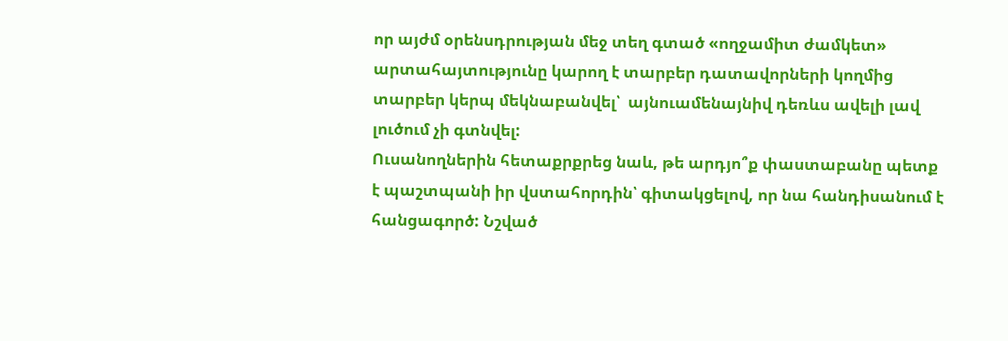որ այժմ օրենսդրության մեջ տեղ գտած «ողջամիտ ժամկետ» արտահայտությունը կարող է տարբեր դատավորների կողմից տարբեր կերպ մեկնաբանվել՝  այնուամենայնիվ դեռևս ավելի լավ լուծում չի գտնվել:
Ուսանողներին հետաքրքրեց նաև, թե արդյո՞ք փաստաբանը պետք է պաշտպանի իր վստահորդին՝ գիտակցելով, որ նա հանդիսանում է հանցագործ: Նշված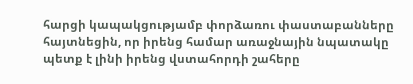հարցի կապակցությամբ փորձառու փաստաբանները հայտնեցին, որ իրենց համար առաջնային նպատակը պետք է լինի իրենց վստահորդի շահերը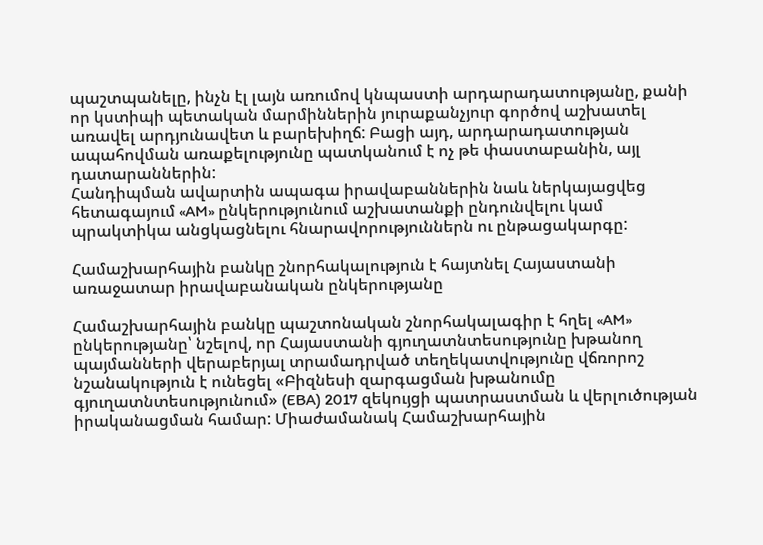պաշտպանելը, ինչն էլ լայն առումով կնպաստի արդարադատությանը, քանի որ կստիպի պետական մարմիններին յուրաքանչյուր գործով աշխատել առավել արդյունավետ և բարեխիղճ: Բացի այդ, արդարադատության ապահովման առաքելությունը պատկանում է ոչ թե փաստաբանին, այլ դատարաններին:
Հանդիպման ավարտին ապագա իրավաբաններին նաև ներկայացվեց հետագայում «AM» ընկերությունում աշխատանքի ընդունվելու կամ պրակտիկա անցկացնելու հնարավորություններն ու ընթացակարգը:

Համաշխարհային բանկը շնորհակալություն է հայտնել Հայաստանի առաջատար իրավաբանական ընկերությանը

Համաշխարհային բանկը պաշտոնական շնորհակալագիր է հղել «AM» ընկերությանը՝ նշելով, որ Հայաստանի գյուղատնտեսությունը խթանող պայմանների վերաբերյալ տրամադրված տեղեկատվությունը վճռորոշ նշանակություն է ունեցել «Բիզնեսի զարգացման խթանումը գյուղատնտեսությունում» (EBA) 2017 զեկույցի պատրաստման և վերլուծության իրականացման համար: Միաժամանակ Համաշխարհային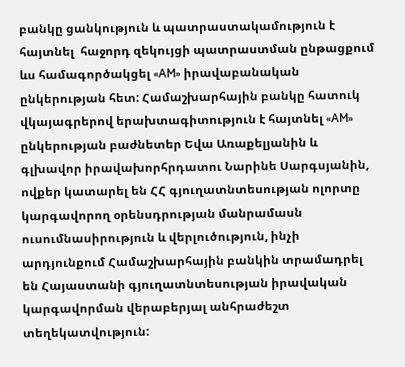բանկը ցանկություն և պատրաստակամություն է հայտնել  հաջորդ զեկույցի պատրաստման ընթացքում ևս համագործակցել «AM» իրավաբանական ընկերության հետ: Համաշխարհային բանկը հատուկ վկայագրերով երախտագիտություն է հայտնել «AM» ընկերության բաժնետեր Եվա Առաքելյանին և գլխավոր իրավախորհրդատու Նարինե Սարգսյանին, ովքեր կատարել են ՀՀ գյուղատնտեսության ոլորտը կարգավորող օրենսդրության մանրամասն ուսումնասիրություն և վերլուծություն, ինչի արդյունքում Համաշխարհային բանկին տրամադրել են Հայաստանի գյուղատնտեսության իրավական կարգավորման վերաբերյալ անհրաժեշտ տեղեկատվություն: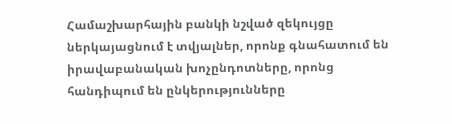Համաշխարհային բանկի նշված զեկույցը ներկայացնում է տվյալներ, որոնք գնահատում են իրավաբանական խոչընդոտները, որոնց հանդիպում են ընկերությունները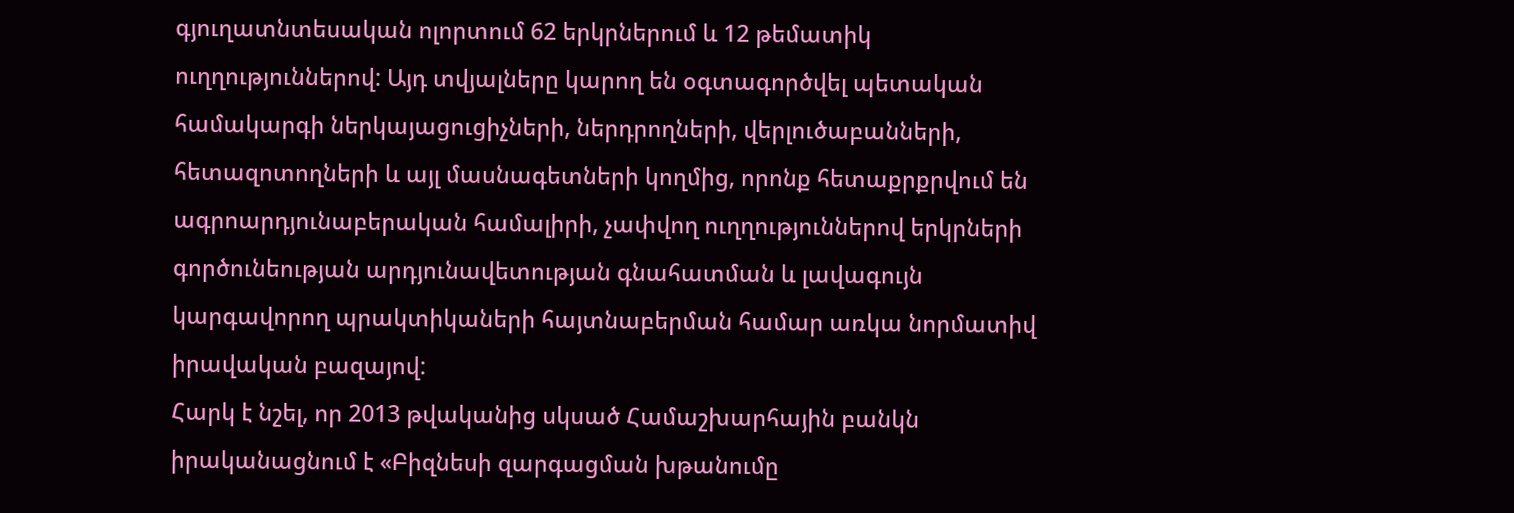գյուղատնտեսական ոլորտում 62 երկրներում և 12 թեմատիկ ուղղություններով: Այդ տվյալները կարող են օգտագործվել պետական համակարգի ներկայացուցիչների, ներդրողների, վերլուծաբանների, հետազոտողների և այլ մասնագետների կողմից, որոնք հետաքրքրվում են ագրոարդյունաբերական համալիրի, չափվող ուղղություններով երկրների գործունեության արդյունավետության գնահատման և լավագույն կարգավորող պրակտիկաների հայտնաբերման համար առկա նորմատիվ իրավական բազայով:
Հարկ է նշել, որ 2013 թվականից սկսած Համաշխարհային բանկն իրականացնում է «Բիզնեսի զարգացման խթանումը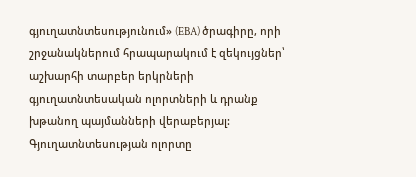գյուղատնտեսությունում» (EBA) ծրագիրը, որի շրջանակներում հրապարակում է զեկույցներ՝ աշխարհի տարբեր երկրների գյուղատնտեսական ոլորտների և դրանք խթանող պայմանների վերաբերյալ: Գյուղատնտեսության ոլորտը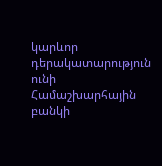կարևոր դերակատարություն ունի Համաշխարհային բանկի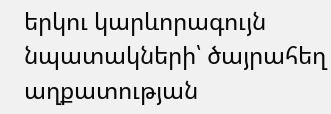երկու կարևորագույն նպատակների՝ ծայրահեղ աղքատության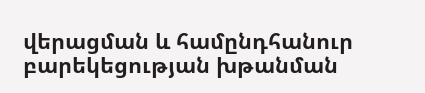վերացման և համընդհանուր բարեկեցության խթանման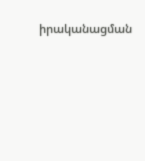իրականացման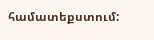համատեքստում: